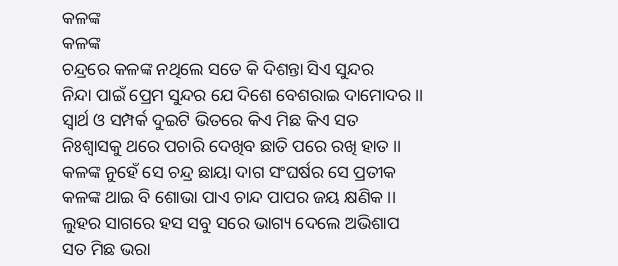କଳଙ୍କ
କଳଙ୍କ
ଚନ୍ଦ୍ରରେ କଳଙ୍କ ନଥିଲେ ସତେ କି ଦିଶନ୍ତା ସିଏ ସୁନ୍ଦର
ନିନ୍ଦା ପାଇଁ ପ୍ରେମ ସୁନ୍ଦର ଯେ ଦିଶେ ବେଶରାଇ ଦାମୋଦର ।।
ସ୍ୱାର୍ଥ ଓ ସମ୍ପର୍କ ଦୁଇଟି ଭିତରେ କିଏ ମିଛ କିଏ ସତ
ନିଃଶ୍ୱାସକୁ ଥରେ ପଚାରି ଦେଖିବ ଛାତି ପରେ ରଖି ହାତ ।।
କଳଙ୍କ ନୁହେଁ ସେ ଚନ୍ଦ୍ର ଛାୟା ଦାଗ ସଂଘର୍ଷର ସେ ପ୍ରତୀକ
କଳଙ୍କ ଥାଇ ବି ଶୋଭା ପାଏ ଚାନ୍ଦ ପାପର ଜୟ କ୍ଷଣିକ ।।
ଲୁହର ସାଗରେ ହସ ସବୁ ସରେ ଭାଗ୍ୟ ଦେଲେ ଅଭିଶାପ
ସତ ମିଛ ଭରା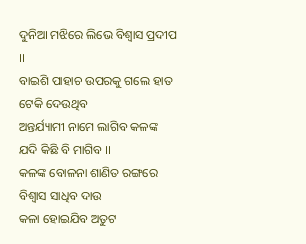ଦୁନିଆ ମଝିରେ ଲିଭେ ବିଶ୍ୱାସ ପ୍ରଦୀପ ।।
ବାଇଶି ପାହାଚ ଉପରକୁ ଗଲେ ହାତ ଟେକି ଦେଉଥିବ
ଅନ୍ତର୍ଯ୍ୟାମୀ ନାମେ ଲାଗିବ କଳଙ୍କ ଯଦି କିଛି ବି ମାଗିବ ।।
କଳଙ୍କ ବୋଳନା ଶାଣିତ ରଙ୍ଗରେ ବିଶ୍ୱାସ ସାଧିବ ଦାଉ
କଳା ହୋଇଯିବ ଅତୁଟ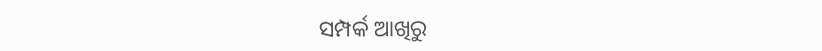ସମ୍ପର୍କ ଆଖିରୁ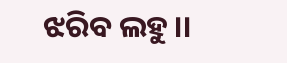ଝରିବ ଲହୁ ।।